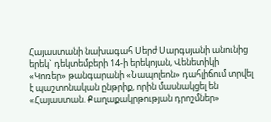Հայաստանի նախագահ Սերժ Սարգսյանի անունից երեկ` դեկտեմբերի 14-ի երեկոյան, Վենետիկի «Կոռեր» թանգարանի «Նապոլեոն» դահլիճում տրվել է պաշտոնական ընթրիք, որին մասնակցել են «Հայաստան. Քաղաքակրթության դրոշմներ»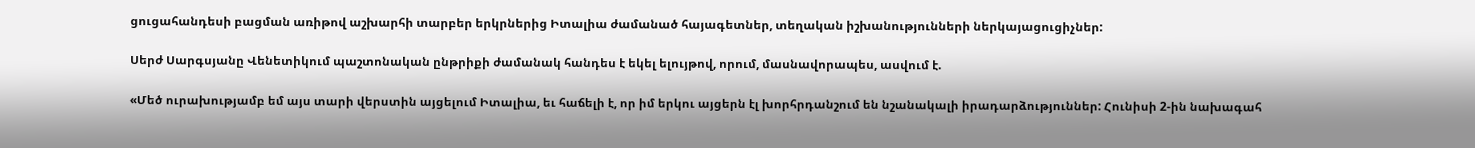ցուցահանդեսի բացման առիթով աշխարհի տարբեր երկրներից Իտալիա ժամանած հայագետներ, տեղական իշխանությունների ներկայացուցիչներ:

Սերժ Սարգսյանը Վենետիկում պաշտոնական ընթրիքի ժամանակ հանդես է եկել ելույթով, որում, մասնավորապես, ասվում է.

«Մեծ ուրախությամբ եմ այս տարի վերստին այցելում Իտալիա, եւ հաճելի է, որ իմ երկու այցերն էլ խորհրդանշում են նշանակալի իրադարձություններ: Հունիսի 2-ին նախագահ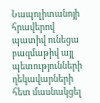Նապոլիտանոյի հրավերով պատիվ ունեցա բազմաթիվ այլ պետությունների ղեկավարների հետ մասնակցել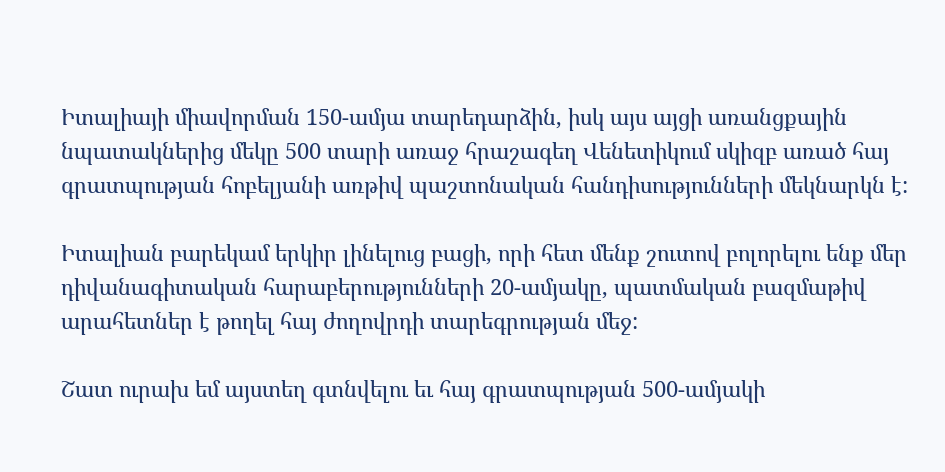Իտալիայի միավորման 150-ամյա տարեդարձին, իսկ այս այցի առանցքային նպատակներից մեկը 500 տարի առաջ հրաշագեղ Վենետիկում սկիզբ առած հայ գրատպության հոբելյանի առթիվ պաշտոնական հանդիսությունների մեկնարկն է:

Իտալիան բարեկամ երկիր լինելուց բացի, որի հետ մենք շուտով բոլորելու ենք մեր դիվանագիտական հարաբերությունների 20-ամյակը, պատմական բազմաթիվ արահետներ է թողել հայ ժողովրդի տարեգրության մեջ:

Շատ ուրախ եմ այստեղ գտնվելու եւ հայ գրատպության 500-ամյակի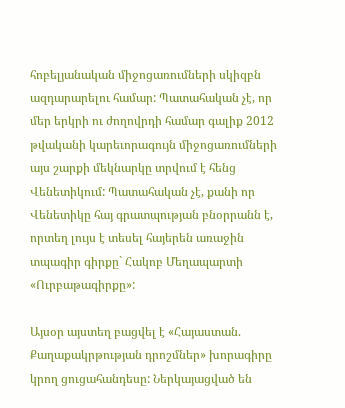հոբելյանական միջոցառումների սկիզբն ազդարարելու համար: Պատահական չէ, որ մեր երկրի ու ժողովրդի համար գալիք 2012 թվականի կարեւորագույն միջոցառումների այս շարքի մեկնարկը տրվում է հենց Վենետիկում: Պատահական չէ, քանի որ Վենետիկը հայ գրատպության բնօրրանն է, որտեղ լույս է տեսել հայերեն առաջին տպագիր գիրքը` Հակոբ Մեղապարտի «Ուրբաթագիրքը»:

Այսօր այստեղ բացվել է «Հայաստան. Քաղաքակրթության դրոշմներ» խորագիրը կրող ցուցահանդեսը: Ներկայացված են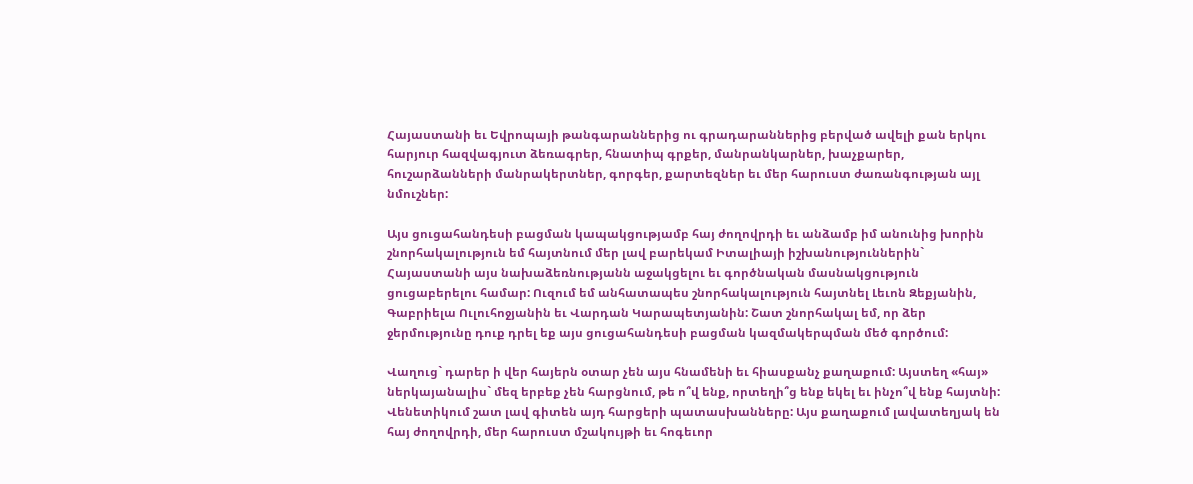Հայաստանի եւ Եվրոպայի թանգարաններից ու գրադարաններից բերված ավելի քան երկու հարյուր հազվագյուտ ձեռագրեր, հնատիպ գրքեր, մանրանկարներ, խաչքարեր, հուշարձանների մանրակերտներ, գորգեր, քարտեզներ եւ մեր հարուստ ժառանգության այլ նմուշներ:

Այս ցուցահանդեսի բացման կապակցությամբ հայ ժողովրդի եւ անձամբ իմ անունից խորին շնորհակալություն եմ հայտնում մեր լավ բարեկամ Իտալիայի իշխանություններին` Հայաստանի այս նախաձեռնությանն աջակցելու եւ գործնական մասնակցություն ցուցաբերելու համար: Ուզում եմ անհատապես շնորհակալություն հայտնել Լեւոն Զեքյանին, Գաբրիելա Ուլուհոջյանին եւ Վարդան Կարապետյանին: Շատ շնորհակալ եմ, որ ձեր ջերմությունը դուք դրել եք այս ցուցահանդեսի բացման կազմակերպման մեծ գործում:

Վաղուց` դարեր ի վեր հայերն օտար չեն այս հնամենի եւ հիասքանչ քաղաքում: Այստեղ «հայ» ներկայանալիս` մեզ երբեք չեն հարցնում, թե ո՞վ ենք, որտեղի՞ց ենք եկել եւ ինչո՞վ ենք հայտնի: Վենետիկում շատ լավ գիտեն այդ հարցերի պատասխանները: Այս քաղաքում լավատեղյակ են հայ ժողովրդի, մեր հարուստ մշակույթի եւ հոգեւոր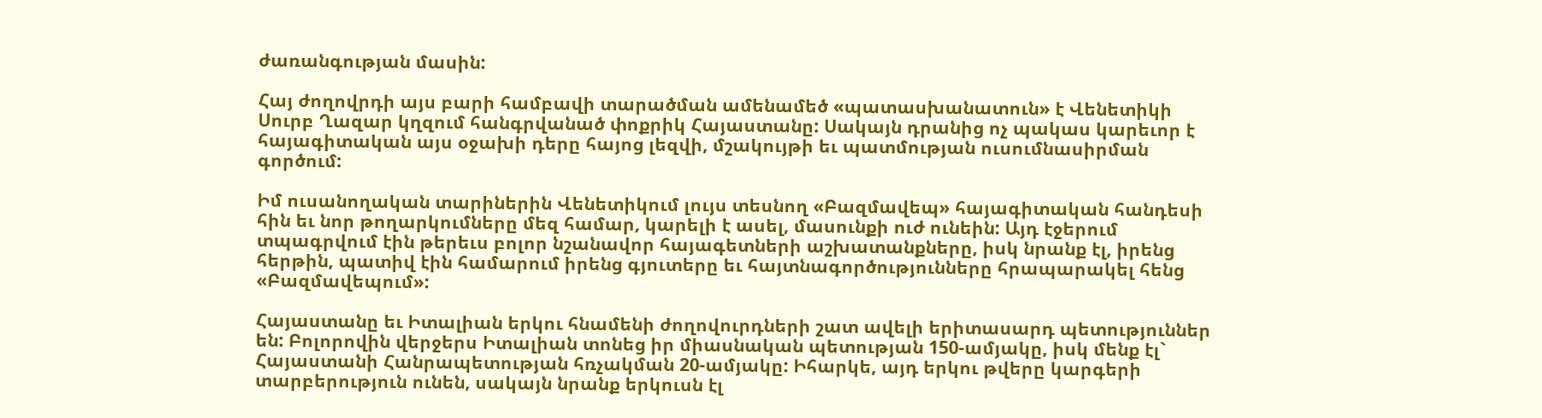ժառանգության մասին:

Հայ ժողովրդի այս բարի համբավի տարածման ամենամեծ «պատասխանատուն» է Վենետիկի Սուրբ Ղազար կղզում հանգրվանած փոքրիկ Հայաստանը: Սակայն դրանից ոչ պակաս կարեւոր է հայագիտական այս օջախի դերը հայոց լեզվի, մշակույթի եւ պատմության ուսումնասիրման գործում:

Իմ ուսանողական տարիներին Վենետիկում լույս տեսնող «Բազմավեպ» հայագիտական հանդեսի հին եւ նոր թողարկումները մեզ համար, կարելի է ասել, մասունքի ուժ ունեին: Այդ էջերում տպագրվում էին թերեւս բոլոր նշանավոր հայագետների աշխատանքները, իսկ նրանք էլ, իրենց հերթին, պատիվ էին համարում իրենց գյուտերը եւ հայտնագործությունները հրապարակել հենց «Բազմավեպում»:

Հայաստանը եւ Իտալիան երկու հնամենի ժողովուրդների շատ ավելի երիտասարդ պետություններ են: Բոլորովին վերջերս Իտալիան տոնեց իր միասնական պետության 150-ամյակը, իսկ մենք էլ` Հայաստանի Հանրապետության հռչակման 20-ամյակը: Իհարկե, այդ երկու թվերը կարգերի տարբերություն ունեն, սակայն նրանք երկուսն էլ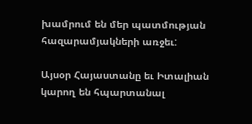խամրում են մեր պատմության հազարամյակների առջեւ:

Այսօր Հայաստանը եւ Իտալիան կարող են հպարտանալ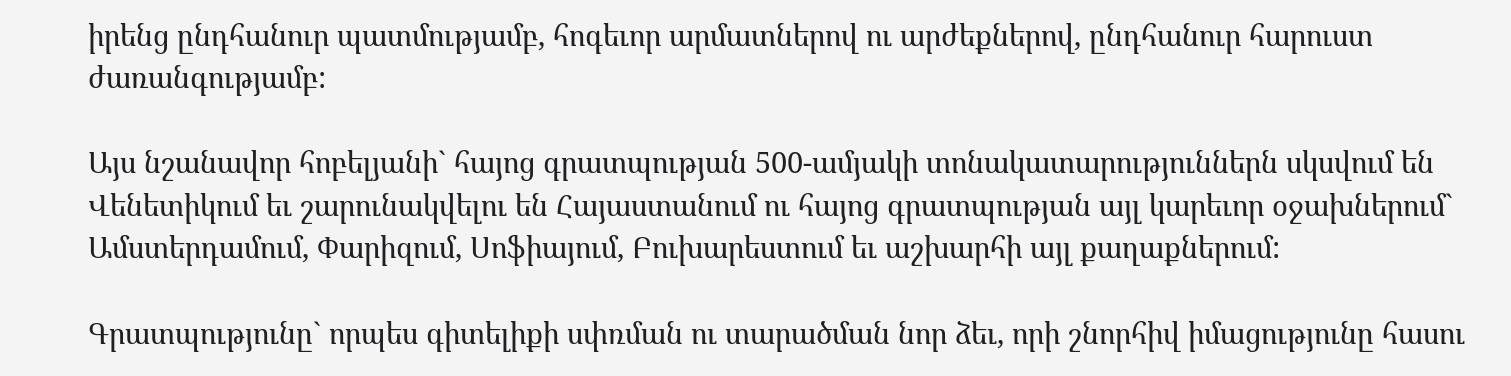իրենց ընդհանուր պատմությամբ, հոգեւոր արմատներով ու արժեքներով, ընդհանուր հարուստ ժառանգությամբ:

Այս նշանավոր հոբելյանի` հայոց գրատպության 500-ամյակի տոնակատարություններն սկսվում են Վենետիկում եւ շարունակվելու են Հայաստանում ու հայոց գրատպության այլ կարեւոր օջախներում` Ամստերդամում, Փարիզում, Սոֆիայում, Բուխարեստում եւ աշխարհի այլ քաղաքներում:

Գրատպությունը` որպես գիտելիքի սփռման ու տարածման նոր ձեւ, որի շնորհիվ իմացությունը հասու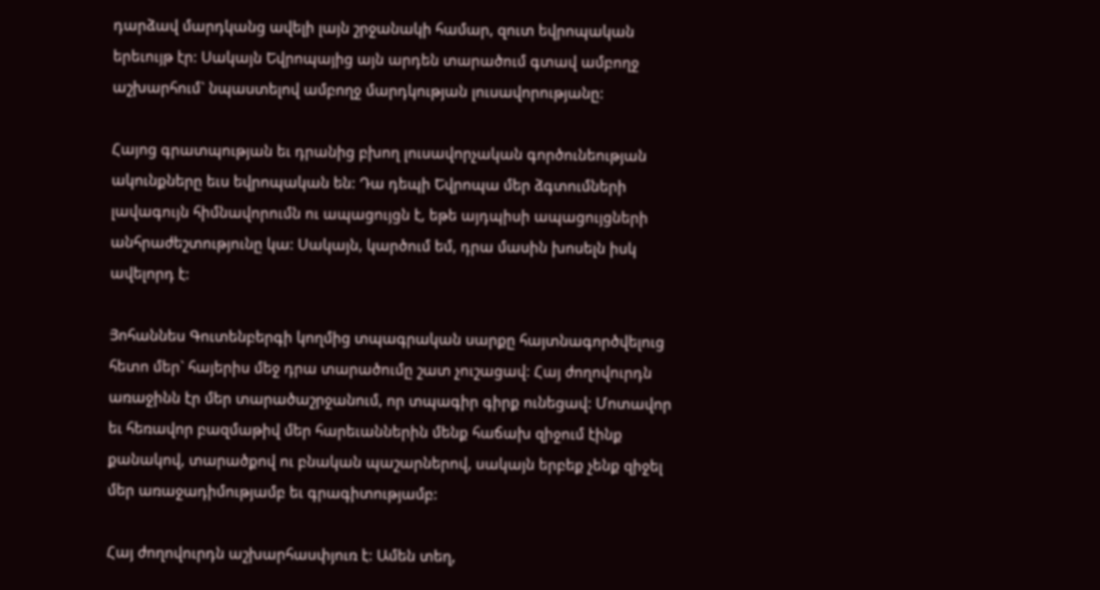դարձավ մարդկանց ավելի լայն շրջանակի համար, զուտ եվրոպական երեւույթ էր: Սակայն Եվրոպայից այն արդեն տարածում գտավ ամբողջ աշխարհում` նպաստելով ամբողջ մարդկության լուսավորությանը:

Հայոց գրատպության եւ դրանից բխող լուսավորչական գործունեության ակունքները եւս եվրոպական են: Դա դեպի Եվրոպա մեր ձգտումների լավագույն հիմնավորումն ու ապացույցն է, եթե այդպիսի ապացույցների անհրաժեշտությունը կա: Սակայն, կարծում եմ, դրա մասին խոսելն իսկ ավելորդ է:

Յոհաննես Գուտենբերգի կողմից տպագրական սարքը հայտնագործվելուց հետո մեր` հայերիս մեջ դրա տարածումը շատ չուշացավ: Հայ ժողովուրդն առաջինն էր մեր տարածաշրջանում, որ տպագիր գիրք ունեցավ: Մոտավոր եւ հեռավոր բազմաթիվ մեր հարեւաններին մենք հաճախ զիջում էինք քանակով, տարածքով ու բնական պաշարներով, սակայն երբեք չենք զիջել մեր առաջադիմությամբ եւ գրագիտությամբ:

Հայ ժողովուրդն աշխարհասփյուռ է: Ամեն տեղ,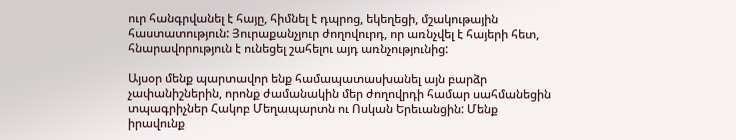ուր հանգրվանել է հայը, հիմնել է դպրոց, եկեղեցի, մշակութային հաստատություն: Յուրաքանչյուր ժողովուրդ, որ առնչվել է հայերի հետ, հնարավորություն է ունեցել շահելու այդ առնչությունից:

Այսօր մենք պարտավոր ենք համապատասխանել այն բարձր չափանիշներին, որոնք ժամանակին մեր ժողովրդի համար սահմանեցին տպագրիչներ Հակոբ Մեղապարտն ու Ոսկան Երեւանցին: Մենք իրավունք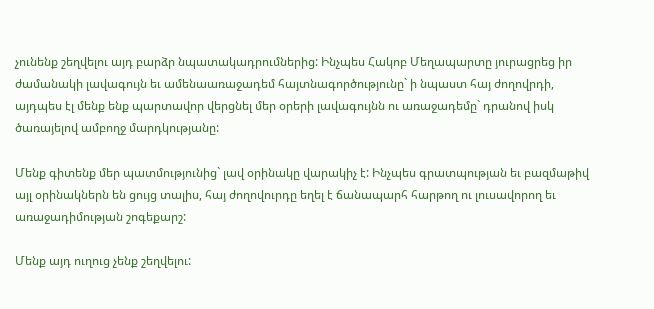չունենք շեղվելու այդ բարձր նպատակադրումներից: Ինչպես Հակոբ Մեղապարտը յուրացրեց իր ժամանակի լավագույն եւ ամենաառաջադեմ հայտնագործությունը` ի նպաստ հայ ժողովրդի, այդպես էլ մենք ենք պարտավոր վերցնել մեր օրերի լավագույնն ու առաջադեմը` դրանով իսկ ծառայելով ամբողջ մարդկությանը:

Մենք գիտենք մեր պատմությունից` լավ օրինակը վարակիչ է: Ինչպես գրատպության եւ բազմաթիվ այլ օրինակներն են ցույց տալիս, հայ ժողովուրդը եղել է ճանապարհ հարթող ու լուսավորող եւ առաջադիմության շոգեքարշ:

Մենք այդ ուղուց չենք շեղվելու: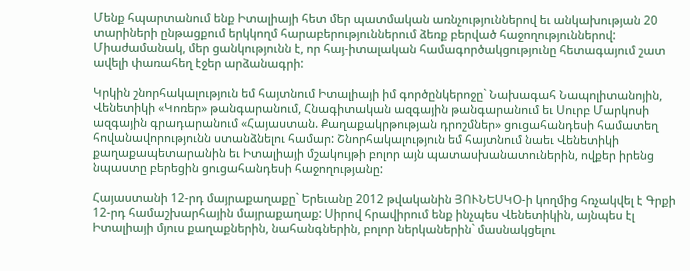Մենք հպարտանում ենք Իտալիայի հետ մեր պատմական առնչություններով եւ անկախության 20 տարիների ընթացքում երկկողմ հարաբերություններում ձեռք բերված հաջողություններով: Միաժամանակ, մեր ցանկությունն է, որ հայ-իտալական համագործակցությունը հետագայում շատ ավելի փառահեղ էջեր արձանագրի:

Կրկին շնորհակալություն եմ հայտնում Իտալիայի իմ գործընկերոջը` Նախագահ Նապոլիտանոյին, Վենետիկի «Կոռեր» թանգարանում, Հնագիտական ազգային թանգարանում եւ Սուրբ Մարկոսի ազգային գրադարանում «Հայաստան. Քաղաքակրթության դրոշմներ» ցուցահանդեսի համատեղ հովանավորությունն ստանձնելու համար: Շնորհակալություն եմ հայտնում նաեւ Վենետիկի քաղաքապետարանին եւ Իտալիայի մշակույթի բոլոր այն պատասխանատուներին, ովքեր իրենց նպաստը բերեցին ցուցահանդեսի հաջողությանը:

Հայաստանի 12-րդ մայրաքաղաքը` Երեւանը 2012 թվականին ՅՈՒՆԵՍԿՕ-ի կողմից հռչակվել է Գրքի 12-րդ համաշխարհային մայրաքաղաք: Սիրով հրավիրում ենք ինչպես Վենետիկին, այնպես էլ Իտալիայի մյուս քաղաքներին, նահանգներին, բոլոր ներկաներին` մասնակցելու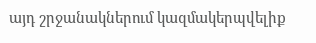այդ շրջանակներում կազմակերպվելիք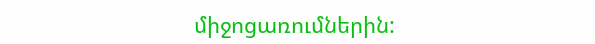միջոցառումներին: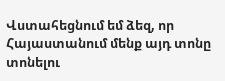Վստահեցնում եմ ձեզ, որ Հայաստանում մենք այդ տոնը տոնելու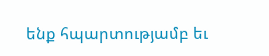ենք հպարտությամբ եւ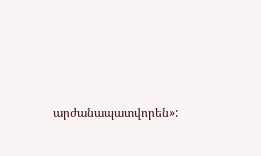արժանապատվորեն»: